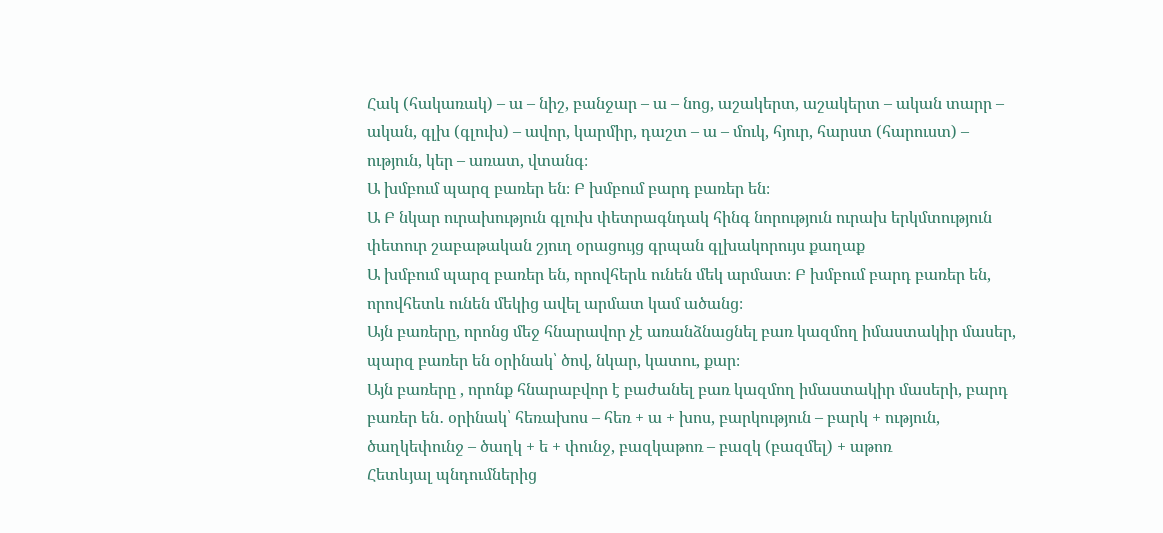Հակ (հակառակ) – ա – նիշ, բանջար – ա – նոց, աշակերտ, աշակերտ – ական տարր – ական, գլխ (գլուխ) – ավոր, կարմիր, դաշտ – ա – մուկ, հյուր, հարստ (հարուստ) – ություն, կեր – առատ, վտանգ։
Ա խմբում պարզ բառեր են։ Բ խմբում բարդ բառեր են։
Ա Բ նկար ուրախություն գլուխ փետրագնդակ հինգ նորություն ուրախ երկմտություն փետուր շաբաթական շյուղ օրացույց գրպան գլխակորույս քաղաք
Ա խմբում պարզ բառեր են, որովհերև ունեն մեկ արմատ։ Բ խմբում բարդ բառեր են, որովհետև ունեն մեկից ավել արմատ կամ ածանց։
Այն բառերը, որոնց մեջ հնարավոր չէ առանձնացնել բառ կազմող իմաստակիր մասեր, պարզ բառեր են օրինակ՝ ծով, նկար, կատու, քար։
Այն բառերը , որոնք հնարաբվոր է բաժանել բառ կազմող իմաստակիր մասերի, բարդ բառեր են․ օրինակ՝ հեռախոս – հեռ + ա + խոս, բարկություն – բարկ + ություն, ծաղկեփունջ – ծաղկ + ե + փունջ, բազկաթոռ – բազկ (բազմել) + աթոռ
Հետևյալ պնդումներից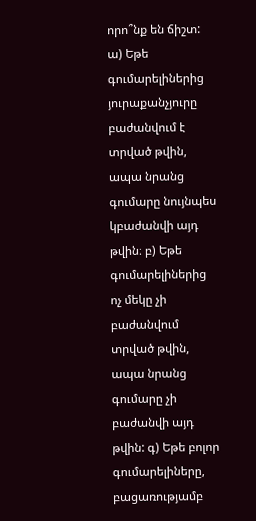որո՞նք են ճիշտ: ա) Եթե գումարելիներից յուրաքանչյուրը բաժանվում է տրված թվին, ապա նրանց գումարը նույնպես կբաժանվի այդ թվին։ բ) Եթե գումարելիներից ոչ մեկը չի բաժանվում տրված թվին, ապա նրանց գումարը չի բաժանվի այդ թվին: գ) Եթե բոլոր գումարելիները, բացառությամբ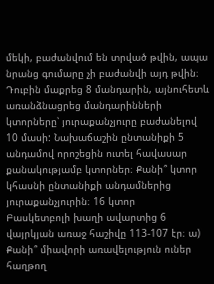մեկի, բաժանվում են տրված թվին, ապա նրանց գումարը չի բաժանվի այդ թվին։
Դուբին մաքրեց 8 մանդարին, այնուհետև առանձնացրեց մանդարինների կտորները՝ յուրաքանչյուրը բաժանելով 10 մասի: Նախաճաշին ընտանիքի 5 անդամով որոշեցին ուտել հավասար քանակությամբ կտորներ։ Քանի՞ կտոր կհասնի ընտանիքի անդամներից յուրաքանչյուրին։ 16 կտոր
Բասկետբոլի խաղի ավարտից 6 վայրկյան առաջ հաշիվը 113-107 էր։ ա) Քանի՞ միավորի առավելություն ուներ հաղթող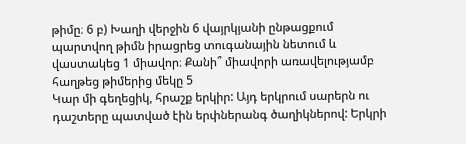թիմը։ 6 բ) Խաղի վերջին 6 վայրկյանի ընթացքում պարտվող թիմն իրացրեց տուգանային նետում և վաստակեց 1 միավոր։ Քանի՞ միավորի առավելությամբ հաղթեց թիմերից մեկը 5
Կար մի գեղեցիկ, հրաշք երկիր: Այդ երկրում սարերն ու դաշտերը պատված էին երփներանգ ծաղիկներով: Երկրի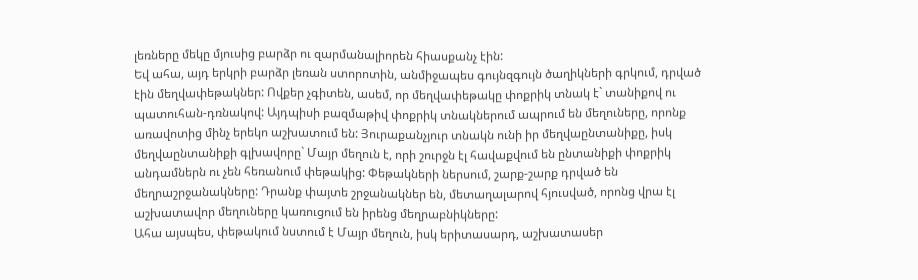լեռները մեկը մյուսից բարձր ու զարմանալիորեն հիասքանչ էին:
Եվ ահա, այդ երկրի բարձր լեռան ստորոտին, անմիջապես գույնզգույն ծաղիկների գրկում, դրված էին մեղվափեթակներ: Ովքեր չգիտեն, ասեմ, որ մեղվափեթակը փոքրիկ տնակ է` տանիքով ու պատուհան-դռնակով: Այդպիսի բազմաթիվ փոքրիկ տնակներում ապրում են մեղուները, որոնք առավոտից մինչ երեկո աշխատում են: Յուրաքանչյուր տնակն ունի իր մեղվաընտանիքը, իսկ մեղվաընտանիքի գլխավորը` Մայր մեղուն է, որի շուրջն էլ հավաքվում են ընտանիքի փոքրիկ անդամներն ու չեն հեռանում փեթակից: Փեթակների ներսում, շարք-շարք դրված են մեղրաշրջանակները: Դրանք փայտե շրջանակներ են, մետաղալարով հյուսված, որոնց վրա էլ աշխատավոր մեղուները կառուցում են իրենց մեղրաբնիկները:
Ահա այսպես, փեթակում նստում է Մայր մեղուն, իսկ երիտասարդ, աշխատասեր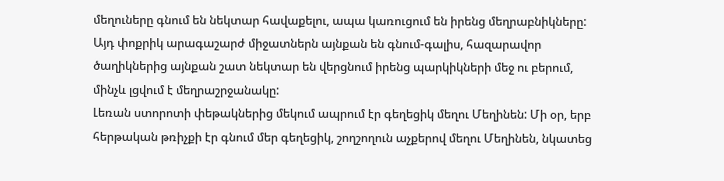մեղուները գնում են նեկտար հավաքելու, ապա կառուցում են իրենց մեղրաբնիկները: Այդ փոքրիկ արագաշարժ միջատներն այնքան են գնում-գալիս, հազարավոր ծաղիկներից այնքան շատ նեկտար են վերցնում իրենց պարկիկների մեջ ու բերում, մինչև լցվում է մեղրաշրջանակը:
Լեռան ստորոտի փեթակներից մեկում ապրում էր գեղեցիկ մեղու Մեղինեն: Մի օր, երբ հերթական թռիչքի էր գնում մեր գեղեցիկ, շողշողուն աչքերով մեղու Մեղինեն, նկատեց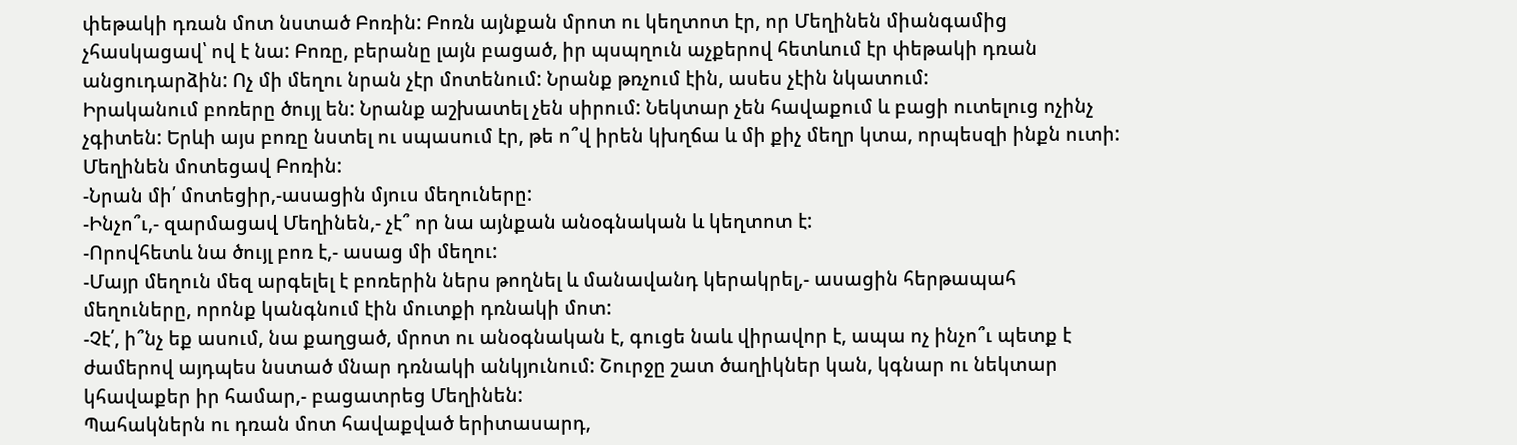փեթակի դռան մոտ նստած Բոռին: Բոռն այնքան մրոտ ու կեղտոտ էր, որ Մեղինեն միանգամից չհասկացավ՝ ով է նա: Բոռը, բերանը լայն բացած, իր պսպղուն աչքերով հետևում էր փեթակի դռան անցուդարձին: Ոչ մի մեղու նրան չէր մոտենում: Նրանք թռչում էին, ասես չէին նկատում:
Իրականում բոռերը ծույլ են: Նրանք աշխատել չեն սիրում: Նեկտար չեն հավաքում և բացի ուտելուց ոչինչ չգիտեն: Երևի այս բոռը նստել ու սպասում էր, թե ո՞վ իրեն կխղճա և մի քիչ մեղր կտա, որպեսզի ինքն ուտի:
Մեղինեն մոտեցավ Բոռին:
-Նրան մի՛ մոտեցիր,-ասացին մյուս մեղուները:
-Ինչո՞ւ,- զարմացավ Մեղինեն,- չէ՞ որ նա այնքան անօգնական և կեղտոտ է:
-Որովհետև նա ծույլ բոռ է,- ասաց մի մեղու:
-Մայր մեղուն մեզ արգելել է բոռերին ներս թողնել և մանավանդ կերակրել,- ասացին հերթապահ մեղուները, որոնք կանգնում էին մուտքի դռնակի մոտ:
-Չէ՛, ի՞նչ եք ասում, նա քաղցած, մրոտ ու անօգնական է, գուցե նաև վիրավոր է, ապա ոչ ինչո՞ւ պետք է ժամերով այդպես նստած մնար դռնակի անկյունում: Շուրջը շատ ծաղիկներ կան, կգնար ու նեկտար կհավաքեր իր համար,- բացատրեց Մեղինեն:
Պահակներն ու դռան մոտ հավաքված երիտասարդ,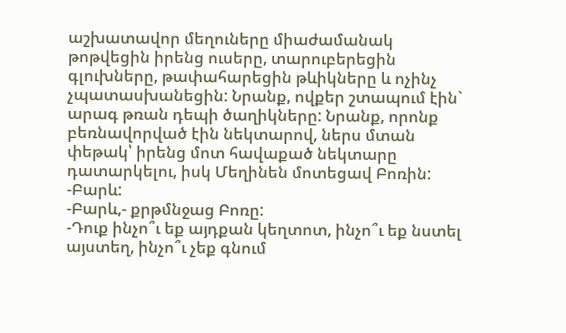աշխատավոր մեղուները միաժամանակ թոթվեցին իրենց ուսերը, տարուբերեցին գլուխները, թափահարեցին թևիկները և ոչինչ չպատասխանեցին: Նրանք, ովքեր շտապում էին` արագ թռան դեպի ծաղիկները: Նրանք, որոնք բեռնավորված էին նեկտարով, ներս մտան փեթակ՝ իրենց մոտ հավաքած նեկտարը դատարկելու, իսկ Մեղինեն մոտեցավ Բոռին:
-Բարև:
-Բարև,- քրթմնջաց Բոռը:
-Դուք ինչո՞ւ եք այդքան կեղտոտ, ինչո՞ւ եք նստել այստեղ, ինչո՞ւ չեք գնում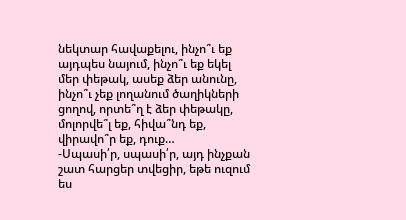նեկտար հավաքելու, ինչո՞ւ եք այդպես նայում, ինչո՞ւ եք եկել մեր փեթակ, ասեք ձեր անունը, ինչո՞ւ չեք լողանում ծաղիկների ցողով, որտե՞ղ է ձեր փեթակը, մոլորվե՞լ եք, հիվա՞նդ եք, վիրավո՞ր եք, դուք…
-Սպասի՛ր, սպասի՛ր, այդ ինչքան շատ հարցեր տվեցիր, եթե ուզում ես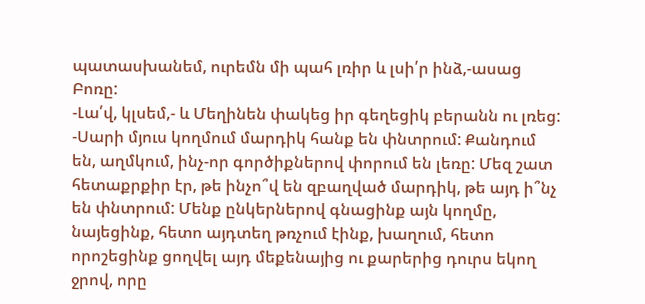պատասխանեմ, ուրեմն մի պահ լռիր և լսի՛ր ինձ,-ասաց Բոռը:
-Լա՛վ, կլսեմ,- և Մեղինեն փակեց իր գեղեցիկ բերանն ու լռեց:
-Սարի մյուս կողմում մարդիկ հանք են փնտրում: Քանդում են, աղմկում, ինչ-որ գործիքներով փորում են լեռը: Մեզ շատ հետաքրքիր էր, թե ինչո՞վ են զբաղված մարդիկ, թե այդ ի՞նչ են փնտրում: Մենք ընկերներով գնացինք այն կողմը, նայեցինք, հետո այդտեղ թռչում էինք, խաղում, հետո որոշեցինք ցողվել այդ մեքենայից ու քարերից դուրս եկող ջրով, որը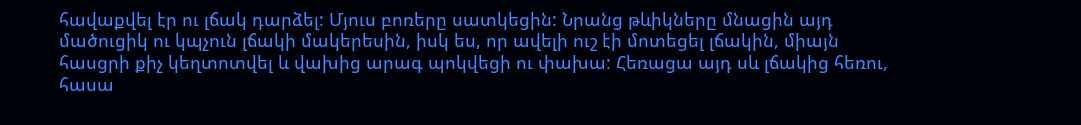հավաքվել էր ու լճակ դարձել: Մյուս բոռերը սատկեցին: Նրանց թևիկները մնացին այդ մածուցիկ ու կպչուն լճակի մակերեսին, իսկ ես, որ ավելի ուշ էի մոտեցել լճակին, միայն հասցրի քիչ կեղտոտվել և վախից արագ պոկվեցի ու փախա: Հեռացա այդ սև լճակից հեռու, հասա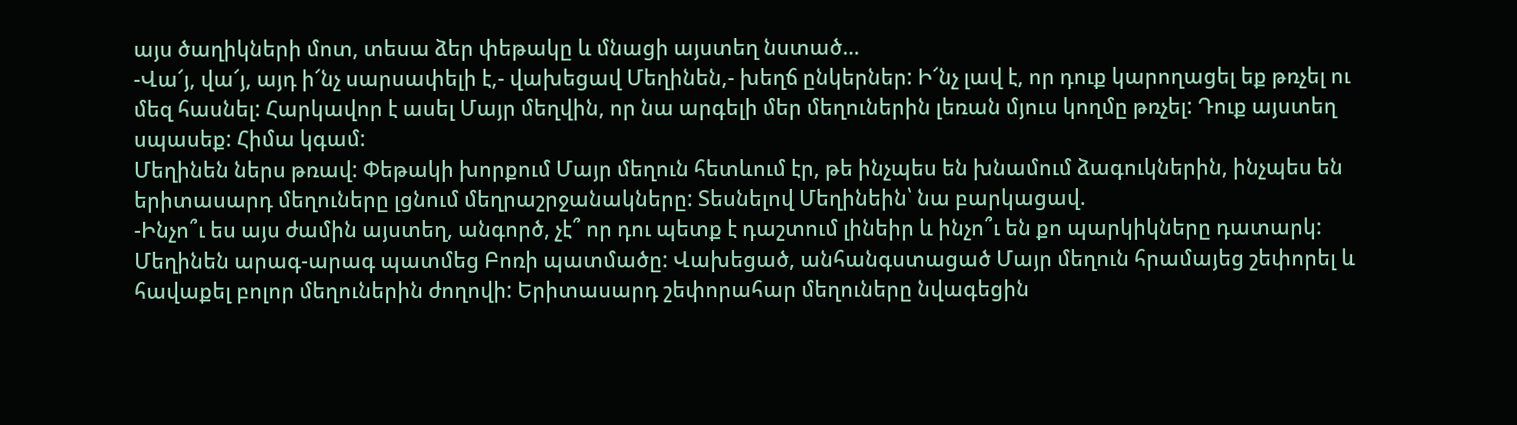այս ծաղիկների մոտ, տեսա ձեր փեթակը և մնացի այստեղ նստած…
-Վա՜յ, վա՜յ, այդ ի՜նչ սարսափելի է,- վախեցավ Մեղինեն,- խեղճ ընկերներ: Ի՜նչ լավ է, որ դուք կարողացել եք թռչել ու մեզ հասնել: Հարկավոր է ասել Մայր մեղվին, որ նա արգելի մեր մեղուներին լեռան մյուս կողմը թռչել: Դուք այստեղ սպասեք: Հիմա կգամ:
Մեղինեն ներս թռավ: Փեթակի խորքում Մայր մեղուն հետևում էր, թե ինչպես են խնամում ձագուկներին, ինչպես են երիտասարդ մեղուները լցնում մեղրաշրջանակները: Տեսնելով Մեղինեին՝ նա բարկացավ.
-Ինչո՞ւ ես այս ժամին այստեղ, անգործ, չէ՞ որ դու պետք է դաշտում լինեիր և ինչո՞ւ են քո պարկիկները դատարկ:
Մեղինեն արագ-արագ պատմեց Բոռի պատմածը: Վախեցած, անհանգստացած Մայր մեղուն հրամայեց շեփորել և հավաքել բոլոր մեղուներին ժողովի: Երիտասարդ շեփորահար մեղուները նվագեցին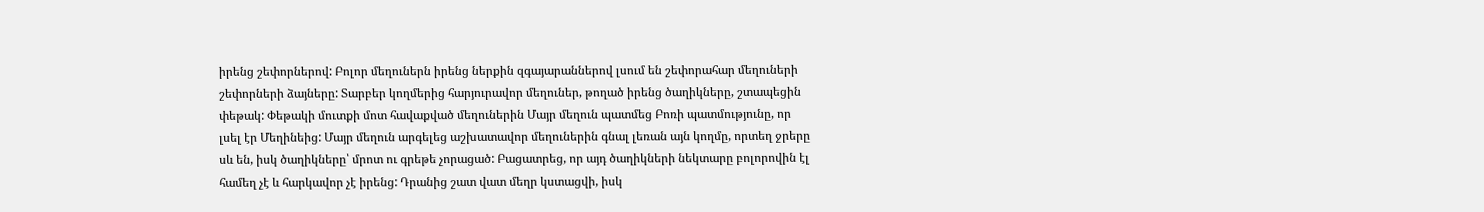իրենց շեփորներով: Բոլոր մեղուներն իրենց ներքին զգայարաններով լսում են շեփորահար մեղուների շեփորների ձայները: Տարբեր կողմերից հարյուրավոր մեղուներ, թողած իրենց ծաղիկները, շտապեցին փեթակ: Փեթակի մուտքի մոտ հավաքված մեղուներին Մայր մեղուն պատմեց Բոռի պատմությունը, որ լսել էր Մեղինեից: Մայր մեղուն արգելեց աշխատավոր մեղուներին գնալ լեռան այն կողմը, որտեղ ջրերը սև են, իսկ ծաղիկները՝ մրոտ ու գրեթե չորացած: Բացատրեց, որ այդ ծաղիկների նեկտարը բոլորովին էլ համեղ չէ և հարկավոր չէ իրենց: Դրանից շատ վատ մեղր կստացվի, իսկ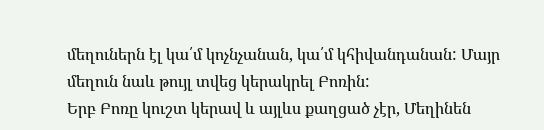մեղուներն էլ կա՛մ կոչնչանան, կա՛մ կհիվանդանան: Մայր մեղուն նաև թույլ տվեց կերակրել Բոռին:
Երբ Բոռը կուշտ կերավ և այլևս քաղցած չէր, Մեղինեն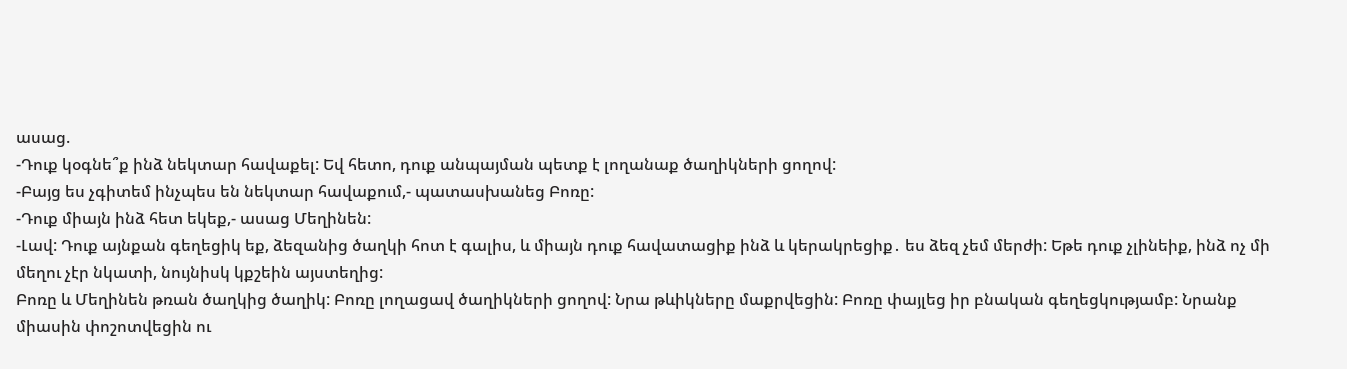ասաց.
-Դուք կօգնե՞ք ինձ նեկտար հավաքել: Եվ հետո, դուք անպայման պետք է լողանաք ծաղիկների ցողով:
-Բայց ես չգիտեմ ինչպես են նեկտար հավաքում,- պատասխանեց Բոռը:
-Դուք միայն ինձ հետ եկեք,- ասաց Մեղինեն:
-Լավ: Դուք այնքան գեղեցիկ եք, ձեզանից ծաղկի հոտ է գալիս, և միայն դուք հավատացիք ինձ և կերակրեցիք․ ես ձեզ չեմ մերժի: Եթե դուք չլինեիք, ինձ ոչ մի մեղու չէր նկատի, նույնիսկ կքշեին այստեղից:
Բոռը և Մեղինեն թռան ծաղկից ծաղիկ: Բոռը լողացավ ծաղիկների ցողով: Նրա թևիկները մաքրվեցին: Բոռը փայլեց իր բնական գեղեցկությամբ: Նրանք միասին փոշոտվեցին ու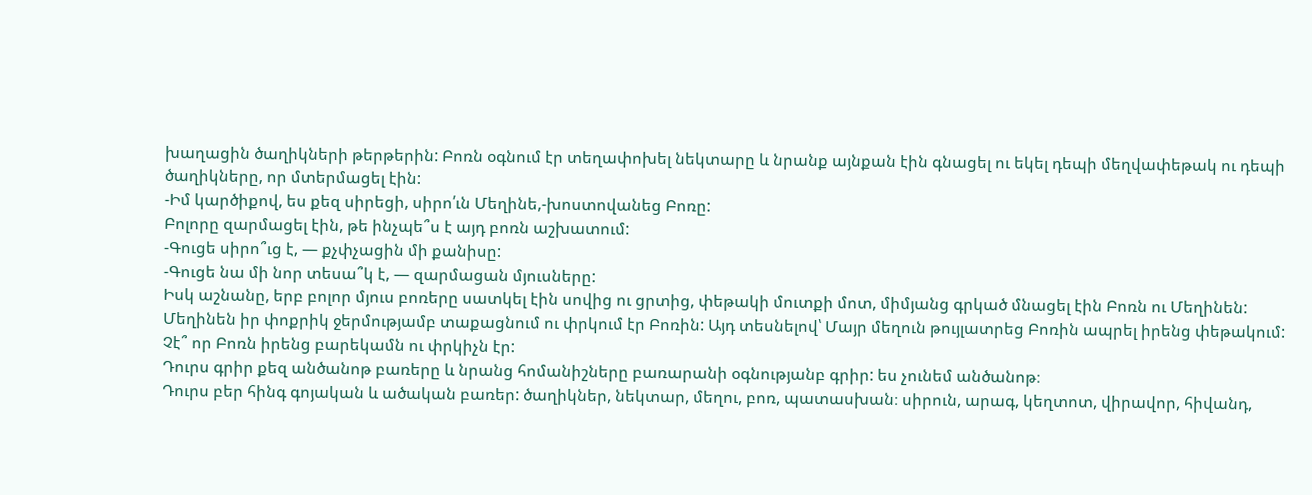խաղացին ծաղիկների թերթերին: Բոռն օգնում էր տեղափոխել նեկտարը և նրանք այնքան էին գնացել ու եկել դեպի մեղվափեթակ ու դեպի ծաղիկները, որ մտերմացել էին:
-Իմ կարծիքով, ես քեզ սիրեցի, սիրո՛ւն Մեղինե,-խոստովանեց Բոռը:
Բոլորը զարմացել էին, թե ինչպե՞ս է այդ բոռն աշխատում:
-Գուցե սիրո՞ւց է, — քչփչացին մի քանիսը:
-Գուցե նա մի նոր տեսա՞կ է, — զարմացան մյուսները:
Իսկ աշնանը, երբ բոլոր մյուս բոռերը սատկել էին սովից ու ցրտից, փեթակի մուտքի մոտ, միմյանց գրկած մնացել էին Բոռն ու Մեղինեն:
Մեղինեն իր փոքրիկ ջերմությամբ տաքացնում ու փրկում էր Բոռին: Այդ տեսնելով՝ Մայր մեղուն թույլատրեց Բոռին ապրել իրենց փեթակում: Չէ՞ որ Բոռն իրենց բարեկամն ու փրկիչն էր:
Դուրս գրիր քեզ անծանոթ բառերը և նրանց հոմանիշները բառարանի օգնությանբ գրիր: ես չունեմ անծանոթ։
Դուրս բեր հինգ գոյական և ածական բառեր: ծաղիկներ, նեկտար, մեղու, բոռ, պատասխան։ սիրուն, արագ, կեղտոտ, վիրավոր, հիվանդ,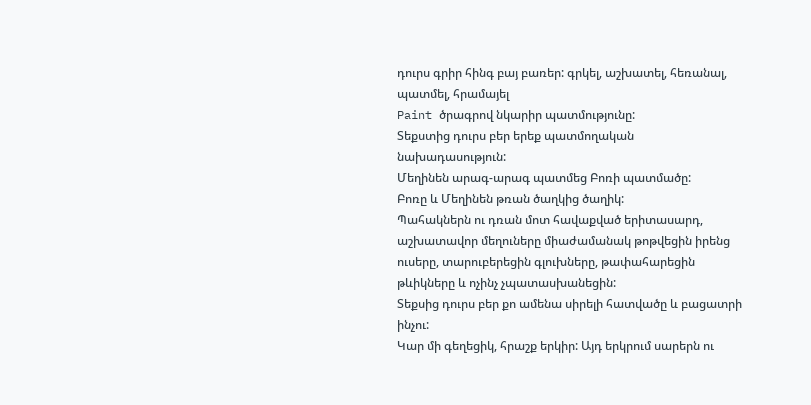դուրս գրիր հինգ բայ բառեր: գրկել, աշխատել, հեռանալ, պատմել, հրամայել
Paint ծրագրով նկարիր պատմությունը:
Տեքստից դուրս բեր երեք պատմողական նախադասություն:
Մեղինեն արագ-արագ պատմեց Բոռի պատմածը:
Բոռը և Մեղինեն թռան ծաղկից ծաղիկ:
Պահակներն ու դռան մոտ հավաքված երիտասարդ, աշխատավոր մեղուները միաժամանակ թոթվեցին իրենց ուսերը, տարուբերեցին գլուխները, թափահարեցին թևիկները և ոչինչ չպատասխանեցին:
Տեքսից դուրս բեր քո ամենա սիրելի հատվածը և բացատրի ինչու:
Կար մի գեղեցիկ, հրաշք երկիր: Այդ երկրում սարերն ու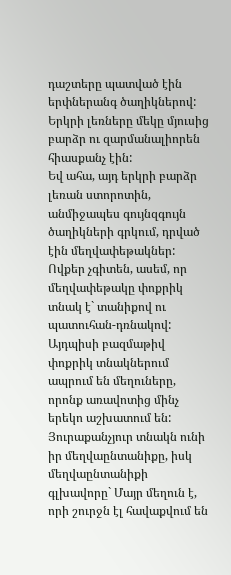դաշտերը պատված էին երփներանգ ծաղիկներով: Երկրի լեռները մեկը մյուսից բարձր ու զարմանալիորեն հիասքանչ էին:
Եվ ահա, այդ երկրի բարձր լեռան ստորոտին, անմիջապես գույնզգույն ծաղիկների գրկում, դրված էին մեղվափեթակներ: Ովքեր չգիտեն, ասեմ, որ մեղվափեթակը փոքրիկ տնակ է` տանիքով ու պատուհան-դռնակով: Այդպիսի բազմաթիվ փոքրիկ տնակներում ապրում են մեղուները, որոնք առավոտից մինչ երեկո աշխատում են: Յուրաքանչյուր տնակն ունի իր մեղվաընտանիքը, իսկ մեղվաընտանիքի գլխավորը` Մայր մեղուն է, որի շուրջն էլ հավաքվում են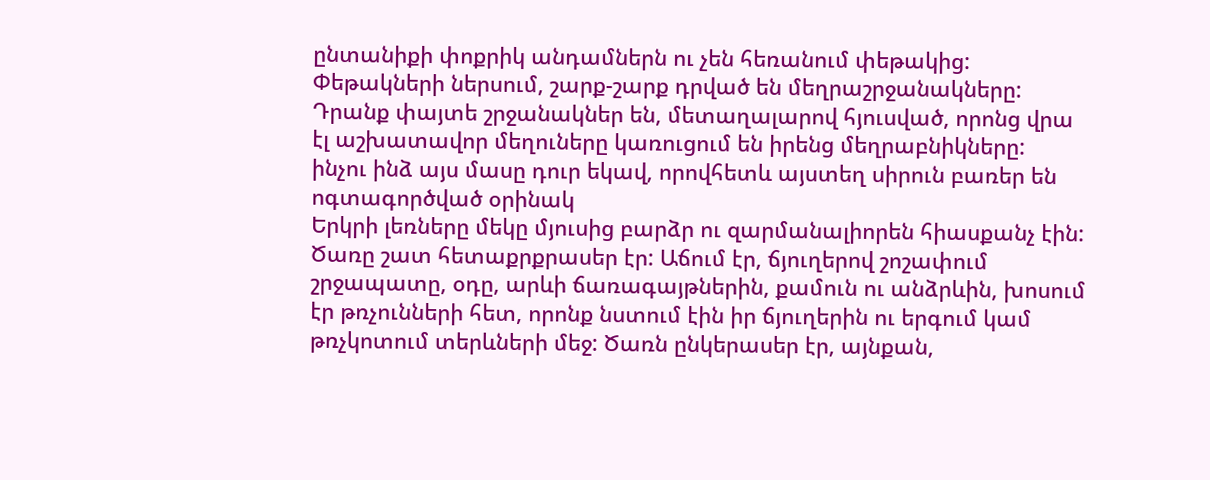ընտանիքի փոքրիկ անդամներն ու չեն հեռանում փեթակից: Փեթակների ներսում, շարք-շարք դրված են մեղրաշրջանակները: Դրանք փայտե շրջանակներ են, մետաղալարով հյուսված, որոնց վրա էլ աշխատավոր մեղուները կառուցում են իրենց մեղրաբնիկները:
ինչու ինձ այս մասը դուր եկավ, որովհետև այստեղ սիրուն բառեր են ոգտագործված օրինակ
Երկրի լեռները մեկը մյուսից բարձր ու զարմանալիորեն հիասքանչ էին:
Ծառը շատ հետաքրքրասեր էր: Աճում էր, ճյուղերով շոշափում շրջապատը, օդը, արևի ճառագայթներին, քամուն ու անձրևին, խոսում էր թռչունների հետ, որոնք նստում էին իր ճյուղերին ու երգում կամ թռչկոտում տերևների մեջ: Ծառն ընկերասեր էր, այնքան,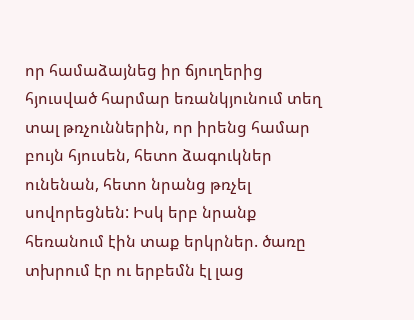որ համաձայնեց իր ճյուղերից հյուսված հարմար եռանկյունում տեղ տալ թռչուններին, որ իրենց համար բույն հյուսեն, հետո ձագուկներ ունենան, հետո նրանց թռչել սովորեցնեն: Իսկ երբ նրանք հեռանում էին տաք երկրներ. ծառը տխրում էր ու երբեմն էլ լաց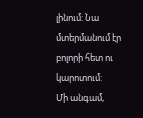լինում: Նա մտերմանում էր բոլորի հետ ու կարոտում:
Մի անգամ,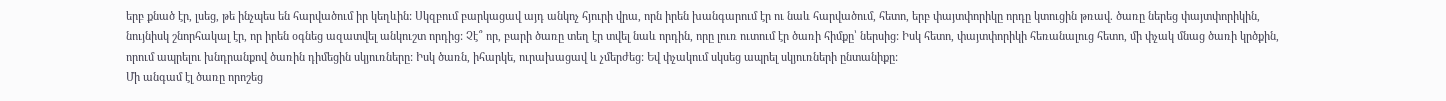երբ քնած էր, լսեց, թե ինչպես են հարվածում իր կեղևին: Սկզբում բարկացավ այդ անկոչ հյուրի վրա, որն իրեն խանգարում էր ու նաև հարվածում, հետո, երբ փայտփորիկը որդը կտուցին թռավ. ծառը ներեց փայտփորիկին, նույնիսկ շնորհակալ էր, որ իրեն օգնեց ազատվել անկուշտ որդից: Չէ՞ որ, բարի ծառը տեղ էր տվել նաև որդին, որը լուռ ուտում էր ծառի հիմքը՝ ներսից: Իսկ հետո, փայտփորիկի հեռանալուց հետո, մի փչակ մնաց ծառի կրծքին, որում ապրելու խնդրանքով ծառին դիմեցին սկյուռները: Իսկ ծառն, իհարկե, ուրախացավ և չմերժեց: Եվ փչակում սկսեց ապրել սկյուռների ընտանիքը:
Մի անգամ էլ ծառը որոշեց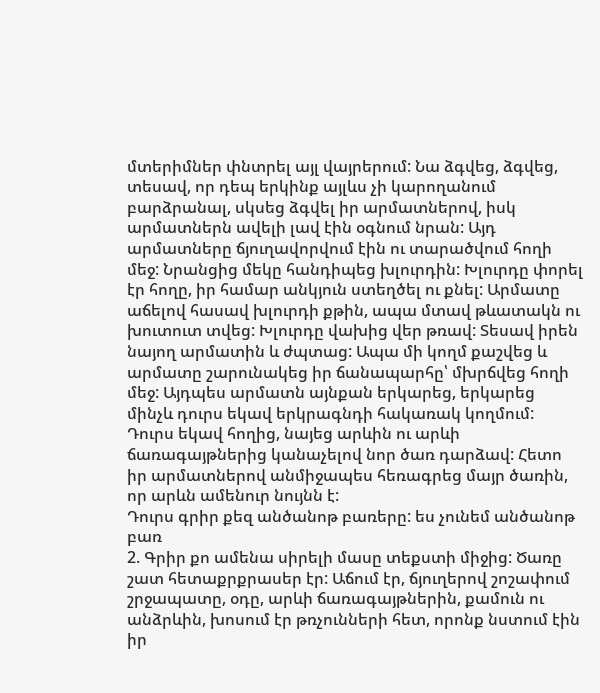մտերիմներ փնտրել այլ վայրերում: Նա ձգվեց, ձգվեց, տեսավ, որ դեպ երկինք այլևս չի կարողանում բարձրանալ, սկսեց ձգվել իր արմատներով, իսկ արմատներն ավելի լավ էին օգնում նրան: Այդ արմատները ճյուղավորվում էին ու տարածվում հողի մեջ: Նրանցից մեկը հանդիպեց խլուրդին: Խլուրդը փորել էր հողը, իր համար անկյուն ստեղծել ու քնել: Արմատը աճելով հասավ խլուրդի քթին, ապա մտավ թևատակն ու խուտուտ տվեց: Խլուրդը վախից վեր թռավ: Տեսավ իրեն նայող արմատին և ժպտաց: Ապա մի կողմ քաշվեց և արմատը շարունակեց իր ճանապարհը՝ մխրճվեց հողի մեջ: Այդպես արմատն այնքան երկարեց, երկարեց մինչև դուրս եկավ երկրագնդի հակառակ կողմում: Դուրս եկավ հողից, նայեց արևին ու արևի ճառագայթներից կանաչելով նոր ծառ դարձավ: Հետո իր արմատներով անմիջապես հեռագրեց մայր ծառին, որ արևն ամենուր նույնն է:
Դուրս գրիր քեզ անծանոթ բառերը: ես չունեմ անծանոթ բառ
2. Գրիր քո ամենա սիրելի մասը տեքստի միջից: Ծառը շատ հետաքրքրասեր էր: Աճում էր, ճյուղերով շոշափում շրջապատը, օդը, արևի ճառագայթներին, քամուն ու անձրևին, խոսում էր թռչունների հետ, որոնք նստում էին իր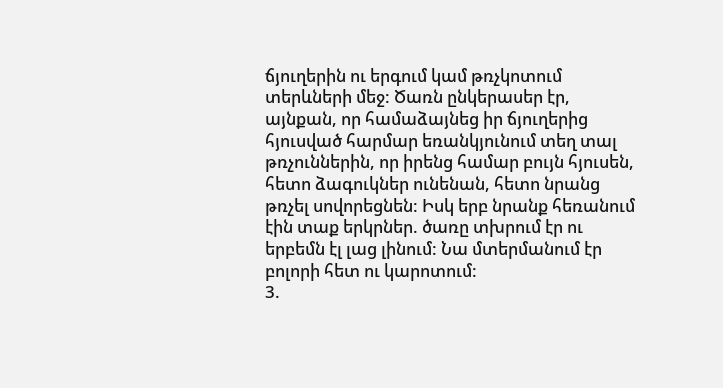ճյուղերին ու երգում կամ թռչկոտում տերևների մեջ: Ծառն ընկերասեր էր, այնքան, որ համաձայնեց իր ճյուղերից հյուսված հարմար եռանկյունում տեղ տալ թռչուններին, որ իրենց համար բույն հյուսեն, հետո ձագուկներ ունենան, հետո նրանց թռչել սովորեցնեն: Իսկ երբ նրանք հեռանում էին տաք երկրներ. ծառը տխրում էր ու երբեմն էլ լաց լինում: Նա մտերմանում էր բոլորի հետ ու կարոտում:
3.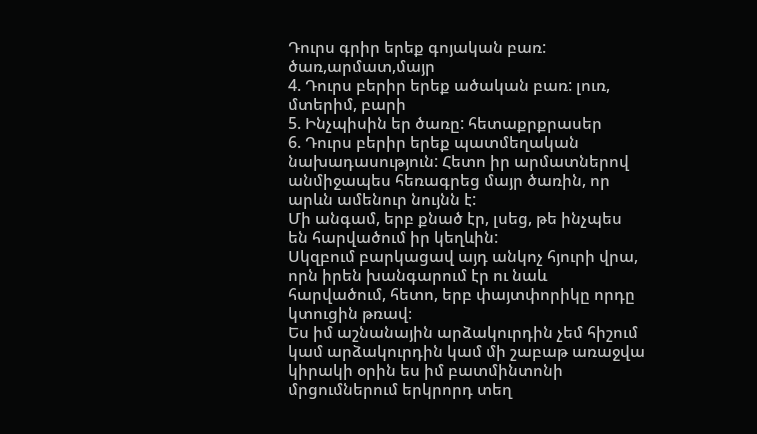Դուրս գրիր երեք գոյական բառ: ծառ,արմատ,մայր
4. Դուրս բերիր երեք ածական բառ: լուռ, մտերիմ, բարի
5. Ինչպիսին եր ծառը: հետաքրքրասեր
6. Դուրս բերիր երեք պատմեղական նախադասություն: Հետո իր արմատներով անմիջապես հեռագրեց մայր ծառին, որ արևն ամենուր նույնն է:
Մի անգամ, երբ քնած էր, լսեց, թե ինչպես են հարվածում իր կեղևին:
Սկզբում բարկացավ այդ անկոչ հյուրի վրա, որն իրեն խանգարում էր ու նաև հարվածում, հետո, երբ փայտփորիկը որդը կտուցին թռավ։
Ես իմ աշնանային արձակուրդին չեմ հիշում կամ արձակուրդին կամ մի շաբաթ առաջվա կիրակի օրին ես իմ բատմինտոնի մրցումներում երկրորդ տեղ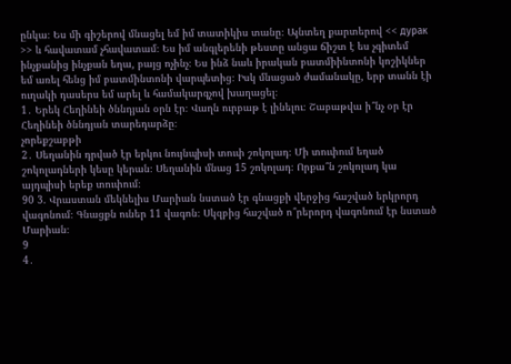ընկա։ Ես մի գիշերով մնացել եմ իմ տատիկիս տանը։ Այնտեղ քարտերով << дурак >> և հավատամ չհավատամ։ Ես իմ անգլերենի թեստը անցա ճիշտ է ես չգիտեմ ինչքանից ինչքան եղա, բայց ոչինչ։ Ես ինձ նաև իրական բատմիինտոնի կոշիկներ եմ առել հենց իմ բատմինտոնի վարպետից։ Իսկ մնացած ժամանակը, երբ տանն էի ուղակի դասերս եմ արել և համակարգչով խաղացել։
1․ Երեկ Հեղինեի ծննդյան օրն էր։ Վաղն ուրբաթ է լինելու։ Շաբաթվա ի՞նչ օր էր Հեղինեի ծննդյան տարեդարձը։
չորեքշաբթի
2․ Սեղանին դրված էր երկու նույնպիսի տուփ շոկոլադ։ Մի տուփում եղած շոկոլադների կեսը կերան։ Սեղանին մնաց 15 շոկոլադ։ Որքա՞ն շոկոլադ կա այդպիսի երեք տուփում։
90 3. Վրաստան մեկնելիս Մարիան նստած էր գնացքի վերջից հաշված երկրորդ վագոնում։ Գնացքն ուներ 11 վագոն։ Սկզբից հաշված ո՞րերորդ վագոնում էր նստած Մարիան։
9
4․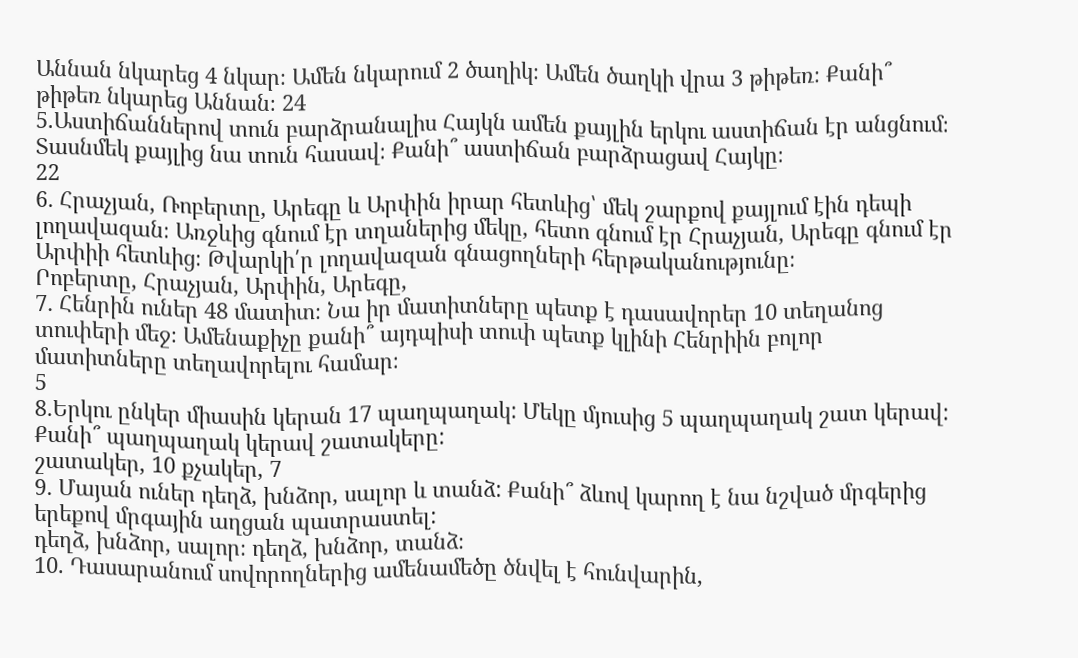Աննան նկարեց 4 նկար։ Ամեն նկարում 2 ծաղիկ։ Ամեն ծաղկի վրա 3 թիթեռ։ Քանի՞ թիթեռ նկարեց Աննան։ 24
5.Աստիճաններով տուն բարձրանալիս Հայկն ամեն քայլին երկու աստիճան էր անցնում։ Տասնմեկ քայլից նա տուն հասավ։ Քանի՞ աստիճան բարձրացավ Հայկը։
22
6․ Հրաչյան, Ռոբերտը, Արեգը և Արփին իրար հետևից՝ մեկ շարքով քայլում էին դեպի լողավազան։ Առջևից գնում էր տղաներից մեկը, հետո գնում էր Հրաչյան, Արեգը գնում էր Արփիի հետևից։ Թվարկի՛ր լողավազան գնացողների հերթականությունը։
Րոբերտը, Հրաչյան, Արփին, Արեգը,
7․ Հենրին ուներ 48 մատիտ։ Նա իր մատիտները պետք է դասավորեր 10 տեղանոց տուփերի մեջ։ Ամենաքիչը քանի՞ այդպիսի տուփ պետք կլինի Հենրիին բոլոր մատիտները տեղավորելու համար։
5
8․Երկու ընկեր միասին կերան 17 պաղպաղակ: Մեկը մյուսից 5 պաղպաղակ շատ կերավ: Քանի՞ պաղպաղակ կերավ շատակերը:
շատակեր, 10 քչակեր, 7
9․ Մայան ուներ դեղձ, խնձոր, սալոր և տանձ: Քանի՞ ձևով կարող է նա նշված մրգերից երեքով մրգային աղցան պատրաստել:
դեղձ, խնձոր, սալոր։ դեղձ, խնձոր, տանձ։
10. Դասարանում սովորողներից ամենամեծը ծնվել է հունվարին,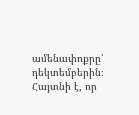ամենափոքրը՝ դեկտեմբերին։ Հայտնի է, որ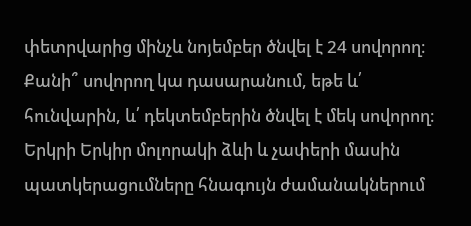փետրվարից մինչև նոյեմբեր ծնվել է 24 սովորող։ Քանի՞ սովորող կա դասարանում, եթե և՛ հունվարին, և՛ դեկտեմբերին ծնվել է մեկ սովորող։
Երկրի Երկիր մոլորակի ձևի և չափերի մասին պատկերացումները հնագույն ժամանակներում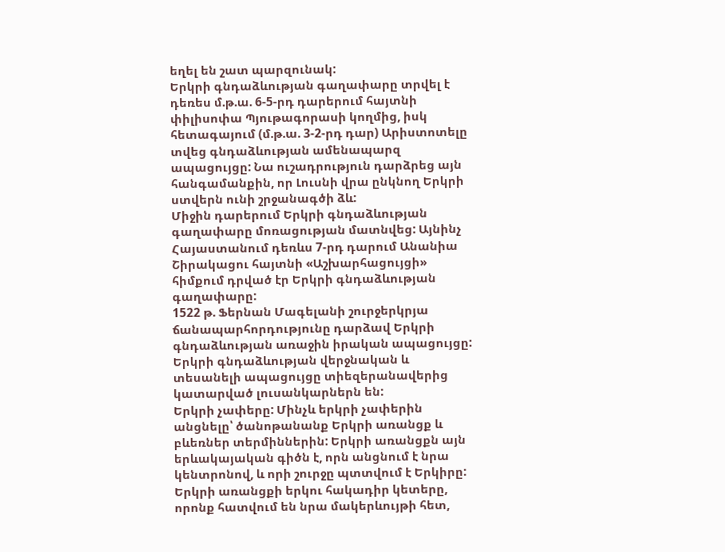եղել են շատ պարզունակ:
Երկրի գնդաձևության գաղափարը տրվել է դեռես մ.թ.ա. 6-5-րդ դարերում հայտնի փիլիսոփա Պյութագորասի կողմից, իսկ հետագայում (մ.թ.ա. 3-2-րդ դար) Արիստոտելը տվեց գնդաձևության ամենապարզ ապացույցը: Նա ուշադրություն դարձրեց այն հանգամանքին, որ Լուսնի վրա ընկնող Երկրի ստվերն ունի շրջանագծի ձև:
Միջին դարերում Երկրի գնդաձևության գաղափարը մոռացության մատնվեց: Այնինչ Հայաստանում դեռևս 7-րդ դարում Անանիա Շիրակացու հայտնի «Աշխարհացույցի» հիմքում դրված էր Երկրի գնդաձևության գաղափարը:
1522 թ. Ֆերնան Մագելանի շուրջերկրյա ճանապարհորդությունը դարձավ Երկրի գնդաձևության առաջին իրական ապացույցը:
Երկրի գնդաձևության վերջնական և տեսանելի ապացույցը տիեզերանավերից կատարված լուսանկարներն են:
Երկրի չափերը: Մինչև երկրի չափերին անցնելը՝ ծանոթանանք Երկրի առանցք և բևեռներ տերմիններին: Երկրի առանցքն այն երևակայական գիծն է, որն անցնում է նրա կենտրոնով, և որի շուրջը պտտվում է Երկիրը: Երկրի առանցքի երկու հակադիր կետերը, որոնք հատվում են նրա մակերևույթի հետ,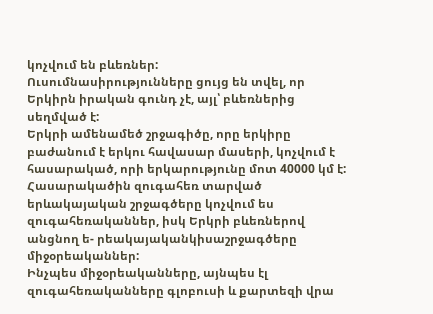կոչվում են բևեռներ:
Ուսումնասիրությունները ցույց են տվել, որ Երկիրն իրական գունդ չէ, այլ՝ բևեռներից սեղմված է:
Երկրի ամենամեծ շրջագիծը, որը երկիրը բաժանում է երկու հավասար մասերի, կոչվում է հասարակած, որի երկարությունը մոտ 40000 կմ է: Հասարակածին զուգահեռ տարված երևակայական շրջագծերը կոչվում ես զուգահեռականներ, իսկ Երկրի բևեռներով անցնող ե- րեակայականկիսաշրջագծերը միջօրեականներ:
Ինչպես միջօրեականները, այնպես էլ զուգահեռականները գլոբուսի և քարտեզի վրա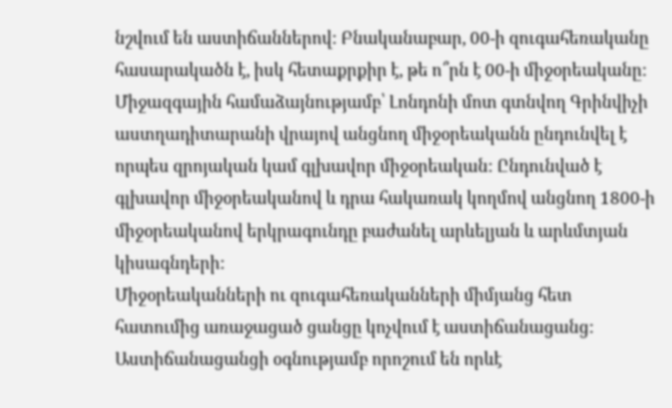նշվում են աստիճաններով: Բնականաբար, 00-ի զուգահեռականը հասարակածն է, իսկ հետաքրքիր է, թե ո՞րն է 00-ի միջօրեականը:
Միջազգային համաձայնությամբ՝ Լոնդոնի մոտ գտնվող Գրինվիչի աստղադիտարանի վրայով անցնող միջօրեականն ընդունվել է որպես զրոյական կամ գլխավոր միջօրեական: Ընդունված է գլխավոր միջօրեականով և դրա հակառակ կողմով անցնող 1800-ի միջօրեականով երկրագունդը բաժանել արևելյան և արևմտյան կիսագնդերի:
Միջօրեականների ու զուգահեռականների միմյանց հետ հատումից առաջացած ցանցը կոչվում է աստիճանացանց:
Աստիճանացանցի օգնությամբ որոշում են որևէ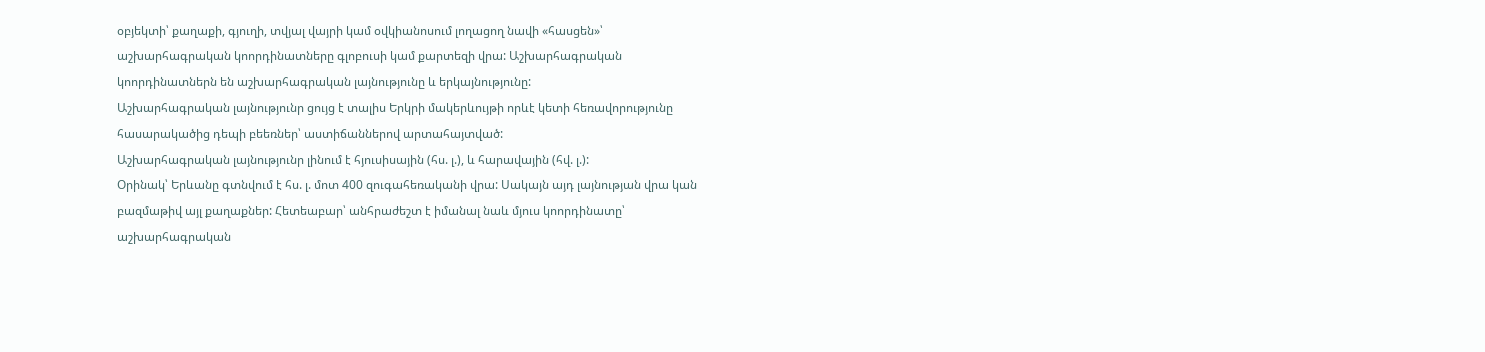օբյեկտի՝ քաղաքի, գյուղի, տվյալ վայրի կամ օվկիանոսում լողացող նավի «հասցեն»՝ աշխարհագրական կոորդինատները գլոբուսի կամ քարտեզի վրա: Աշխարհագրական կոորդինատներն են աշխարհագրական լայնությունը և երկայնությունը:
Աշխարհագրական լայնությունր ցույց է տալիս Երկրի մակերևույթի որևէ կետի հեռավորությունը հասարակածից դեպի բեեռներ՝ աստիճաններով արտահայտված:
Աշխարհագրական լայնությունր լինում է հյուսիսային (հս. լ.), և հարավային (հվ. լ.):
Օրինակ՝ Երևանը գտնվում է հս. լ. մոտ 400 զուգահեռականի վրա: Սակայն այդ լայնության վրա կան բազմաթիվ այլ քաղաքներ: Հետեաբար՝ անհրաժեշտ է իմանալ նաև մյուս կոորդինատը՝ աշխարհագրական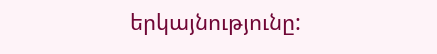երկայնությունը: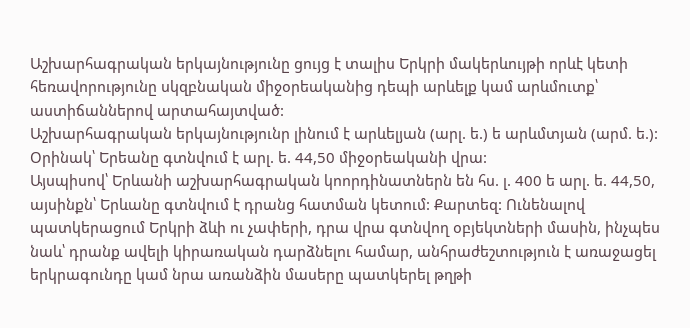Աշխարհագրական երկայնությունը ցույց է տալիս Երկրի մակերևույթի որևէ կետի հեռավորությունը սկզբնական միջօրեականից դեպի արևելք կամ արևմուտք՝ աստիճաններով արտահայտված:
Աշխարհագրական երկայնությունր լինում է արևելյան (արլ. ե.) ե արևմտյան (արմ. ե.): Օրինակ՝ Երեանը գտնվում է արլ. ե. 44,50 միջօրեականի վրա:
Այսպիսով՝ Երևանի աշխարհագրական կոորդինատներն են հս. լ. 400 ե արլ. ե. 44,50, այսինքն՝ Երևանը գտնվում է դրանց հատման կետում: Քարտեզ: Ունենալով պատկերացում Երկրի ձևի ու չափերի, դրա վրա գտնվող օբյեկտների մասին, ինչպես նաև՝ դրանք ավելի կիրառական դարձնելու համար, անհրաժեշտություն է առաջացել երկրագունդը կամ նրա առանձին մասերը պատկերել թղթի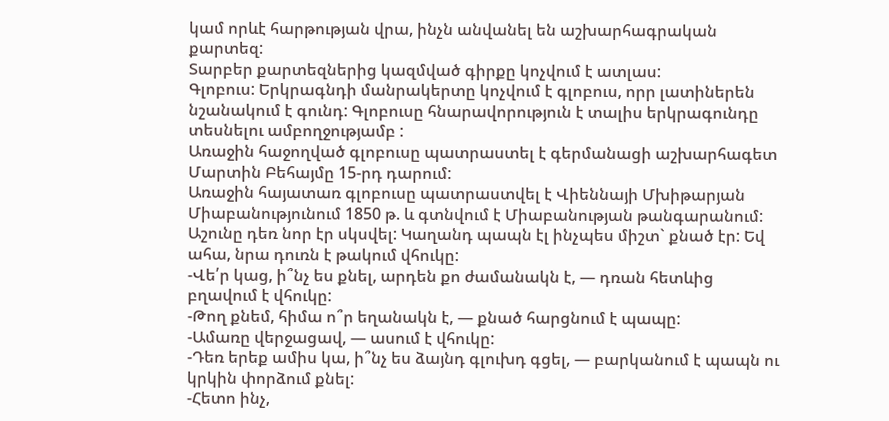կամ որևէ հարթության վրա, ինչն անվանել են աշխարհագրական քարտեզ:
Տարբեր քարտեզներից կազմված գիրքը կոչվում է ատլաս:
Գլոբուս: Երկրագնդի մանրակերտը կոչվում է գլոբուս, որր լատիներեն նշանակում է գունդ: Գլոբուսը հնարավորություն է տալիս երկրագունդը տեսնելու ամբողջությամբ :
Առաջին հաջողված գլոբուսը պատրաստել է գերմանացի աշխարհագետ Մարտին Բեհայմը 15-րդ դարում:
Առաջին հայատառ գլոբուսը պատրաստվել է Վիեննայի Մխիթարյան Միաբանությունում 1850 թ. և գտնվում է Միաբանության թանգարանում:
Աշունը դեռ նոր էր սկսվել: Կաղանդ պապն էլ ինչպես միշտ` քնած էր: Եվ ահա, նրա դուռն է թակում վհուկը:
-Վե՛ր կաց, ի՞նչ ես քնել, արդեն քո ժամանակն է, — դռան հետևից բղավում է վհուկը:
-Թող քնեմ, հիմա ո՞ր եղանակն է, — քնած հարցնում է պապը:
-Ամառը վերջացավ, — ասում է վհուկը:
-Դեռ երեք ամիս կա, ի՞նչ ես ձայնդ գլուխդ գցել, — բարկանում է պապն ու կրկին փորձում քնել:
-Հետո ինչ,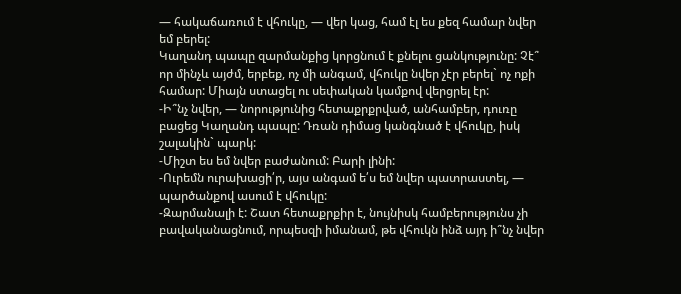— հակաճառում է վհուկը, — վեր կաց, համ էլ ես քեզ համար նվեր եմ բերել:
Կաղանդ պապը զարմանքից կորցնում է քնելու ցանկությունը: Չէ՞ որ մինչև այժմ, երբեք, ոչ մի անգամ, վհուկը նվեր չէր բերել` ոչ ոքի համար: Միայն ստացել ու սեփական կամքով վերցրել էր:
-Ի՞նչ նվեր, — նորությունից հետաքրքրված, անհամբեր, դուռը բացեց Կաղանդ պապը: Դռան դիմաց կանգնած է վհուկը, իսկ շալակին` պարկ:
-Միշտ ես եմ նվեր բաժանում: Բարի լինի:
-Ուրեմն ուրախացի՛ր, այս անգամ ե՛ս եմ նվեր պատրաստել, — պարծանքով ասում է վհուկը:
-Զարմանալի է: Շատ հետաքրքիր է, նույնիսկ համբերությունս չի բավականացնում, որպեսզի իմանամ, թե վհուկն ինձ այդ ի՞նչ նվեր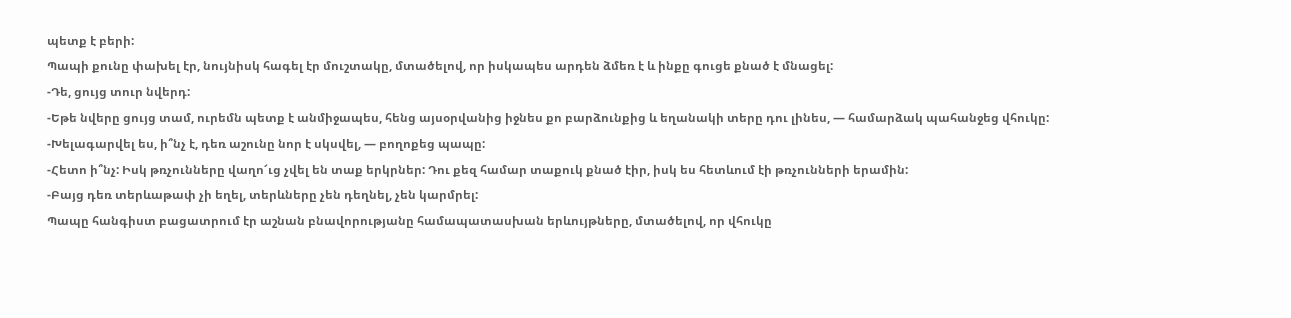պետք է բերի:
Պապի քունը փախել էր, նույնիսկ հագել էր մուշտակը, մտածելով, որ իսկապես արդեն ձմեռ է և ինքը գուցե քնած է մնացել:
-Դե, ցույց տուր նվերդ:
-Եթե նվերը ցույց տամ, ուրեմն պետք է անմիջապես, հենց այսօրվանից իջնես քո բարձունքից և եղանակի տերը դու լինես, — համարձակ պահանջեց վհուկը:
-Խելագարվել ես, ի՞նչ է, դեռ աշունը նոր է սկսվել, — բողոքեց պապը:
-Հետո ի՞նչ: Իսկ թռչունները վաղո՜ւց չվել են տաք երկրներ: Դու քեզ համար տաքուկ քնած էիր, իսկ ես հետևում էի թռչունների երամին:
-Բայց դեռ տերևաթափ չի եղել, տերևները չեն դեղնել, չեն կարմրել:
Պապը հանգիստ բացատրում էր աշնան բնավորությանը համապատասխան երևույթները, մտածելով, որ վհուկը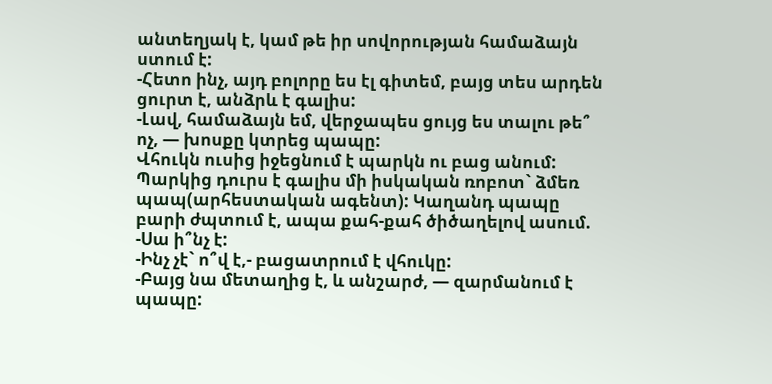անտեղյակ է, կամ թե իր սովորության համաձայն ստում է:
-Հետո ինչ, այդ բոլորը ես էլ գիտեմ, բայց տես արդեն ցուրտ է, անձրև է գալիս:
-Լավ, համաձայն եմ, վերջապես ցույց ես տալու թե՞ ոչ, — խոսքը կտրեց պապը:
Վհուկն ուսից իջեցնում է պարկն ու բաց անում: Պարկից դուրս է գալիս մի իսկական ռոբոտ` ձմեռ պապ(արհեստական ագենտ): Կաղանդ պապը բարի ժպտում է, ապա քահ-քահ ծիծաղելով ասում.
-Սա ի՞նչ է:
-Ինչ չէ` ո՞վ է,- բացատրում է վհուկը:
-Բայց նա մետաղից է, և անշարժ, — զարմանում է պապը: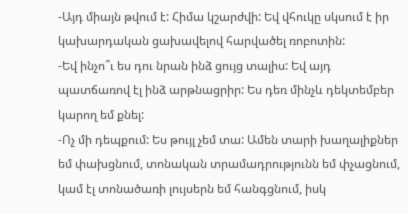-Այդ միայն թվում է: Հիմա կշարժվի: Եվ վհուկը սկսում է իր կախարդական ցախավելով հարվածել ռոբոտին:
-Եվ ինչո՞ւ ես դու նրան ինձ ցույց տալիս: Եվ այդ պատճառով էլ ինձ արթնացրիր: Ես դեռ մինչև դեկտեմբեր կարող եմ քնել:
-Ոչ մի դեպքում: Ես թույլ չեմ տա: Ամեն տարի խաղալիքներ եմ փախցնում, տոնական տրամադրությունն եմ փչացնում, կամ էլ տոնածառի լույսերն եմ հանգցնում, իսկ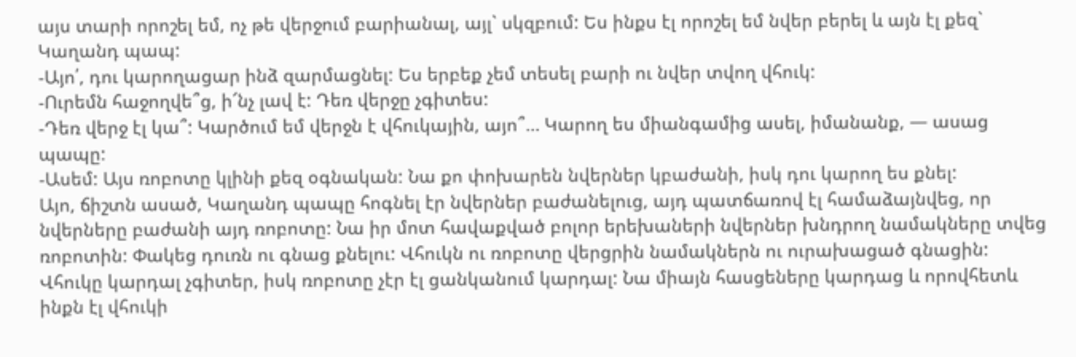այս տարի որոշել եմ, ոչ թե վերջում բարիանալ, այլ` սկզբում: Ես ինքս էլ որոշել եմ նվեր բերել և այն էլ քեզ` Կաղանդ պապ:
-Այո՛, դու կարողացար ինձ զարմացնել: Ես երբեք չեմ տեսել բարի ու նվեր տվող վհուկ:
-Ուրեմն հաջողվե՞ց, ի՜նչ լավ է: Դեռ վերջը չգիտես:
-Դեռ վերջ էլ կա՞: Կարծում եմ վերջն է վհուկային, այո՞… Կարող ես միանգամից ասել, իմանանք, — ասաց պապը:
-Ասեմ: Այս ռոբոտը կլինի քեզ օգնական: Նա քո փոխարեն նվերներ կբաժանի, իսկ դու կարող ես քնել:
Այո, ճիշտն ասած, Կաղանդ պապը հոգնել էր նվերներ բաժանելուց, այդ պատճառով էլ համաձայնվեց, որ նվերները բաժանի այդ ռոբոտը: Նա իր մոտ հավաքված բոլոր երեխաների նվերներ խնդրող նամակները տվեց ռոբոտին: Փակեց դուռն ու գնաց քնելու: Վհուկն ու ռոբոտը վերցրին նամակներն ու ուրախացած գնացին: Վհուկը կարդալ չգիտեր, իսկ ռոբոտը չէր էլ ցանկանում կարդալ: Նա միայն հասցեները կարդաց և որովհետև ինքն էլ վհուկի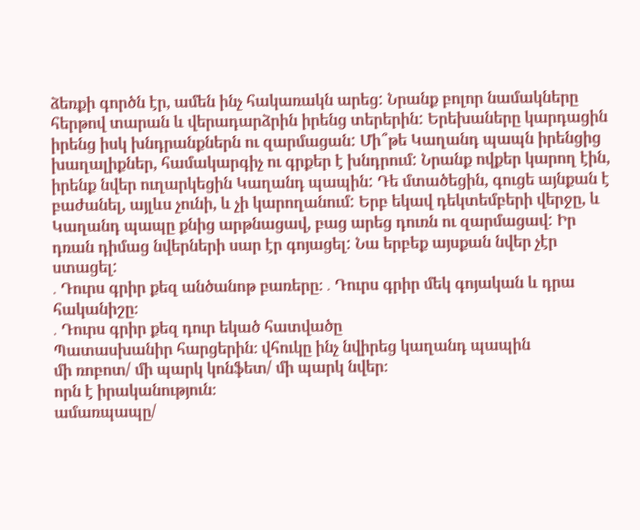ձեռքի գործն էր, ամեն ինչ հակառակն արեց: Նրանք բոլոր նամակները հերթով տարան և վերադարձրին իրենց տերերին: Երեխաները կարդացին իրենց իսկ խնդրանքներն ու զարմացան: Մի՞թե Կաղանդ պապն իրենցից խաղալիքներ, համակարգիչ ու գրքեր է խնդրում: Նրանք ովքեր կարող էին, իրենք նվեր ուղարկեցին Կաղանդ պապին: Դե մտածեցին, գուցե այնքան է բաժանել, այլևս չունի, և չի կարողանում: Երբ եկավ դեկտեմբերի վերջը, և Կաղանդ պապը քնից արթնացավ, բաց արեց դուռն ու զարմացավ: Իր դռան դիմաց նվերների սար էր գոյացել: Նա երբեք այսքան նվեր չէր ստացել:
․ Դուրս գրիր քեզ անծանոթ բառերը։ ․ Դուրս գրիր մեկ գոյական և դրա հականիշը։
․ Դուրս գրիր քեզ դուր եկած հատվածը
Պատասխանիր հարցերին։ վհուկը ինչ նվիրեց կաղանդ պապին
մի ռոբոտ/ մի պարկ կոնֆետ/ մի պարկ նվեր։
որն է իրականություն։
ամառպապը/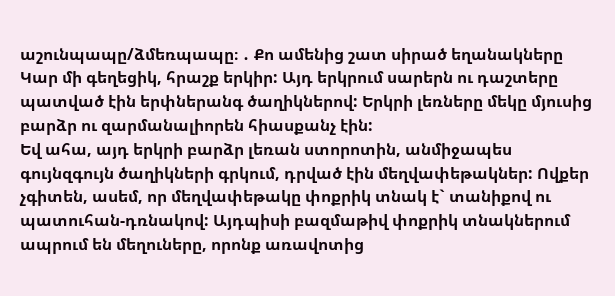աշունպապը/ձմեռպապը։ ․ Քո ամենից շատ սիրած եղանակները
Կար մի գեղեցիկ, հրաշք երկիր: Այդ երկրում սարերն ու դաշտերը պատված էին երփներանգ ծաղիկներով: Երկրի լեռները մեկը մյուսից բարձր ու զարմանալիորեն հիասքանչ էին:
Եվ ահա, այդ երկրի բարձր լեռան ստորոտին, անմիջապես գույնզգույն ծաղիկների գրկում, դրված էին մեղվափեթակներ: Ովքեր չգիտեն, ասեմ, որ մեղվափեթակը փոքրիկ տնակ է` տանիքով ու պատուհան-դռնակով: Այդպիսի բազմաթիվ փոքրիկ տնակներում ապրում են մեղուները, որոնք առավոտից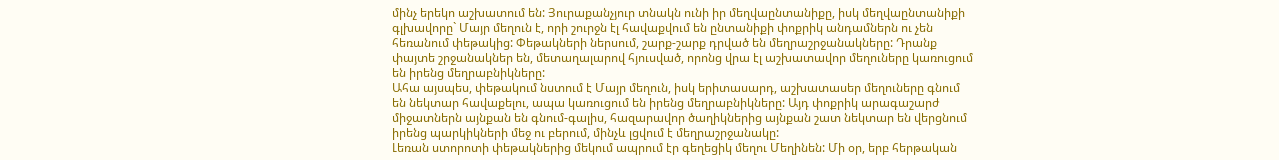մինչ երեկո աշխատում են: Յուրաքանչյուր տնակն ունի իր մեղվաընտանիքը, իսկ մեղվաընտանիքի գլխավորը` Մայր մեղուն է, որի շուրջն էլ հավաքվում են ընտանիքի փոքրիկ անդամներն ու չեն հեռանում փեթակից: Փեթակների ներսում, շարք-շարք դրված են մեղրաշրջանակները: Դրանք փայտե շրջանակներ են, մետաղալարով հյուսված, որոնց վրա էլ աշխատավոր մեղուները կառուցում են իրենց մեղրաբնիկները:
Ահա այսպես, փեթակում նստում է Մայր մեղուն, իսկ երիտասարդ, աշխատասեր մեղուները գնում են նեկտար հավաքելու, ապա կառուցում են իրենց մեղրաբնիկները: Այդ փոքրիկ արագաշարժ միջատներն այնքան են գնում-գալիս, հազարավոր ծաղիկներից այնքան շատ նեկտար են վերցնում իրենց պարկիկների մեջ ու բերում, մինչև լցվում է մեղրաշրջանակը:
Լեռան ստորոտի փեթակներից մեկում ապրում էր գեղեցիկ մեղու Մեղինեն: Մի օր, երբ հերթական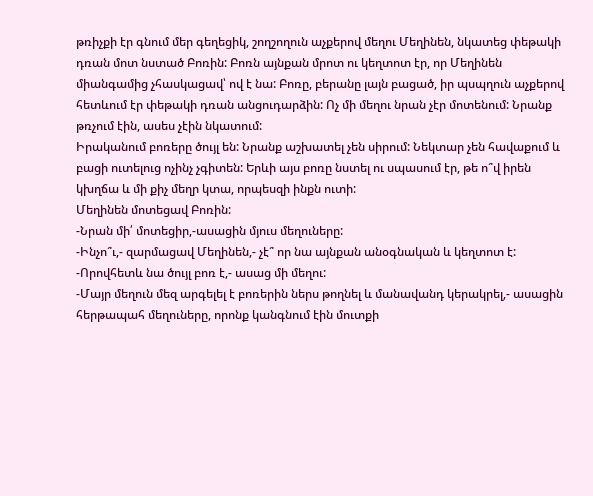թռիչքի էր գնում մեր գեղեցիկ, շողշողուն աչքերով մեղու Մեղինեն, նկատեց փեթակի դռան մոտ նստած Բոռին: Բոռն այնքան մրոտ ու կեղտոտ էր, որ Մեղինեն միանգամից չհասկացավ՝ ով է նա: Բոռը, բերանը լայն բացած, իր պսպղուն աչքերով հետևում էր փեթակի դռան անցուդարձին: Ոչ մի մեղու նրան չէր մոտենում: Նրանք թռչում էին, ասես չէին նկատում:
Իրականում բոռերը ծույլ են: Նրանք աշխատել չեն սիրում: Նեկտար չեն հավաքում և բացի ուտելուց ոչինչ չգիտեն: Երևի այս բոռը նստել ու սպասում էր, թե ո՞վ իրեն կխղճա և մի քիչ մեղր կտա, որպեսզի ինքն ուտի:
Մեղինեն մոտեցավ Բոռին:
-Նրան մի՛ մոտեցիր,-ասացին մյուս մեղուները:
-Ինչո՞ւ,- զարմացավ Մեղինեն,- չէ՞ որ նա այնքան անօգնական և կեղտոտ է:
-Որովհետև նա ծույլ բոռ է,- ասաց մի մեղու:
-Մայր մեղուն մեզ արգելել է բոռերին ներս թողնել և մանավանդ կերակրել,- ասացին հերթապահ մեղուները, որոնք կանգնում էին մուտքի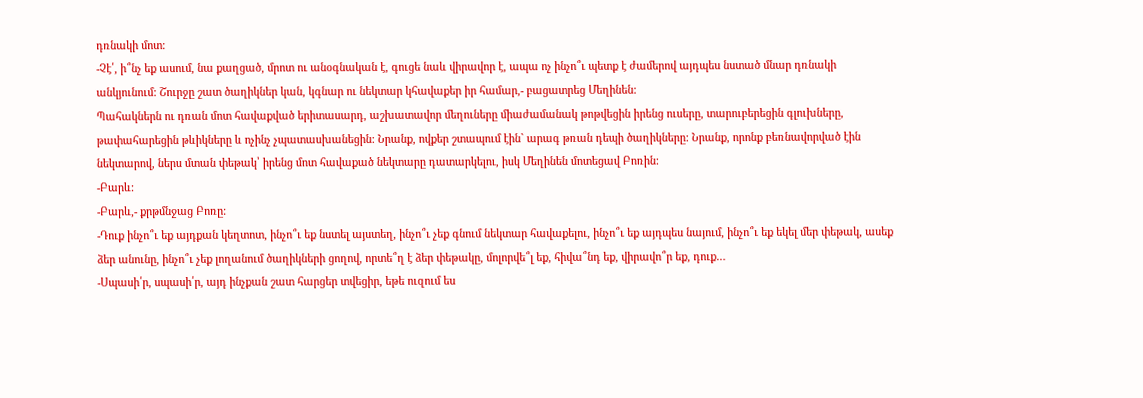դռնակի մոտ:
-Չէ՛, ի՞նչ եք ասում, նա քաղցած, մրոտ ու անօգնական է, գուցե նաև վիրավոր է, ապա ոչ ինչո՞ւ պետք է ժամերով այդպես նստած մնար դռնակի անկյունում: Շուրջը շատ ծաղիկներ կան, կգնար ու նեկտար կհավաքեր իր համար,- բացատրեց Մեղինեն:
Պահակներն ու դռան մոտ հավաքված երիտասարդ, աշխատավոր մեղուները միաժամանակ թոթվեցին իրենց ուսերը, տարուբերեցին գլուխները, թափահարեցին թևիկները և ոչինչ չպատասխանեցին: Նրանք, ովքեր շտապում էին` արագ թռան դեպի ծաղիկները: Նրանք, որոնք բեռնավորված էին նեկտարով, ներս մտան փեթակ՝ իրենց մոտ հավաքած նեկտարը դատարկելու, իսկ Մեղինեն մոտեցավ Բոռին:
-Բարև:
-Բարև,- քրթմնջաց Բոռը:
-Դուք ինչո՞ւ եք այդքան կեղտոտ, ինչո՞ւ եք նստել այստեղ, ինչո՞ւ չեք գնում նեկտար հավաքելու, ինչո՞ւ եք այդպես նայում, ինչո՞ւ եք եկել մեր փեթակ, ասեք ձեր անունը, ինչո՞ւ չեք լողանում ծաղիկների ցողով, որտե՞ղ է ձեր փեթակը, մոլորվե՞լ եք, հիվա՞նդ եք, վիրավո՞ր եք, դուք…
-Սպասի՛ր, սպասի՛ր, այդ ինչքան շատ հարցեր տվեցիր, եթե ուզում ես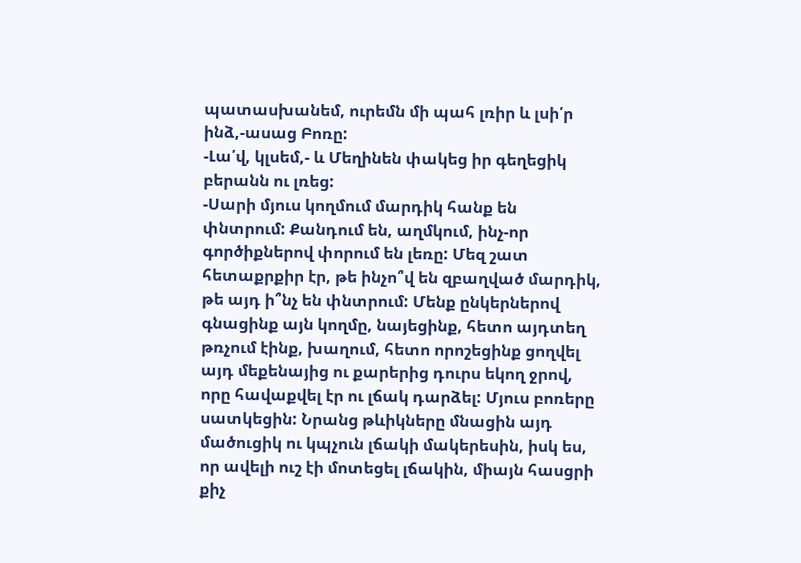պատասխանեմ, ուրեմն մի պահ լռիր և լսի՛ր ինձ,-ասաց Բոռը:
-Լա՛վ, կլսեմ,- և Մեղինեն փակեց իր գեղեցիկ բերանն ու լռեց:
-Սարի մյուս կողմում մարդիկ հանք են փնտրում: Քանդում են, աղմկում, ինչ-որ գործիքներով փորում են լեռը: Մեզ շատ հետաքրքիր էր, թե ինչո՞վ են զբաղված մարդիկ, թե այդ ի՞նչ են փնտրում: Մենք ընկերներով գնացինք այն կողմը, նայեցինք, հետո այդտեղ թռչում էինք, խաղում, հետո որոշեցինք ցողվել այդ մեքենայից ու քարերից դուրս եկող ջրով, որը հավաքվել էր ու լճակ դարձել: Մյուս բոռերը սատկեցին: Նրանց թևիկները մնացին այդ մածուցիկ ու կպչուն լճակի մակերեսին, իսկ ես, որ ավելի ուշ էի մոտեցել լճակին, միայն հասցրի քիչ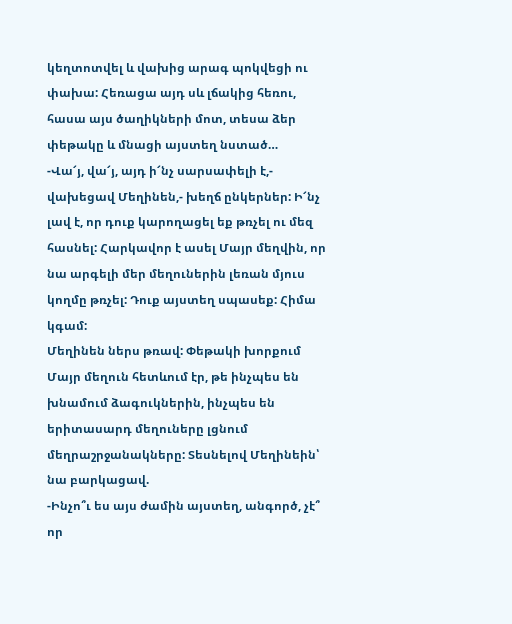կեղտոտվել և վախից արագ պոկվեցի ու փախա: Հեռացա այդ սև լճակից հեռու, հասա այս ծաղիկների մոտ, տեսա ձեր փեթակը և մնացի այստեղ նստած…
-Վա՜յ, վա՜յ, այդ ի՜նչ սարսափելի է,- վախեցավ Մեղինեն,- խեղճ ընկերներ: Ի՜նչ լավ է, որ դուք կարողացել եք թռչել ու մեզ հասնել: Հարկավոր է ասել Մայր մեղվին, որ նա արգելի մեր մեղուներին լեռան մյուս կողմը թռչել: Դուք այստեղ սպասեք: Հիմա կգամ:
Մեղինեն ներս թռավ: Փեթակի խորքում Մայր մեղուն հետևում էր, թե ինչպես են խնամում ձագուկներին, ինչպես են երիտասարդ մեղուները լցնում մեղրաշրջանակները: Տեսնելով Մեղինեին՝ նա բարկացավ.
-Ինչո՞ւ ես այս ժամին այստեղ, անգործ, չէ՞ որ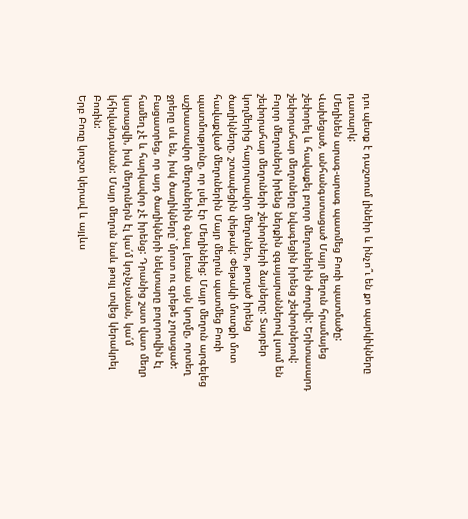դու պետք է դաշտում լինեիր և ինչո՞ւ են քո պարկիկները դատարկ:
Մեղինեն արագ-արագ պատմեց Բոռի պատմածը: Վախեցած, անհանգստացած Մայր մեղուն հրամայեց շեփորել և հավաքել բոլոր մեղուներին ժողովի: Երիտասարդ շեփորահար մեղուները նվագեցին իրենց շեփորներով: Բոլոր մեղուներն իրենց ներքին զգայարաններով լսում են շեփորահար մեղուների շեփորների ձայները: Տարբեր կողմերից հարյուրավոր մեղուներ, թողած իրենց ծաղիկները, շտապեցին փեթակ: Փեթակի մուտքի մոտ հավաքված մեղուներին Մայր մեղուն պատմեց Բոռի պատմությունը, որ լսել էր Մեղինեից: Մայր մեղուն արգելեց աշխատավոր մեղուներին գնալ լեռան այն կողմը, որտեղ ջրերը սև են, իսկ ծաղիկները՝ մրոտ ու գրեթե չորացած: Բացատրեց, որ այդ ծաղիկների նեկտարը բոլորովին էլ համեղ չէ և հարկավոր չէ իրենց: Դրանից շատ վատ մեղր կստացվի, իսկ մեղուներն էլ կա՛մ կոչնչանան, կա՛մ կհիվանդանան: Մայր մեղուն նաև թույլ տվեց կերակրել Բոռին:
Երբ Բոռը կուշտ կերավ և այլևս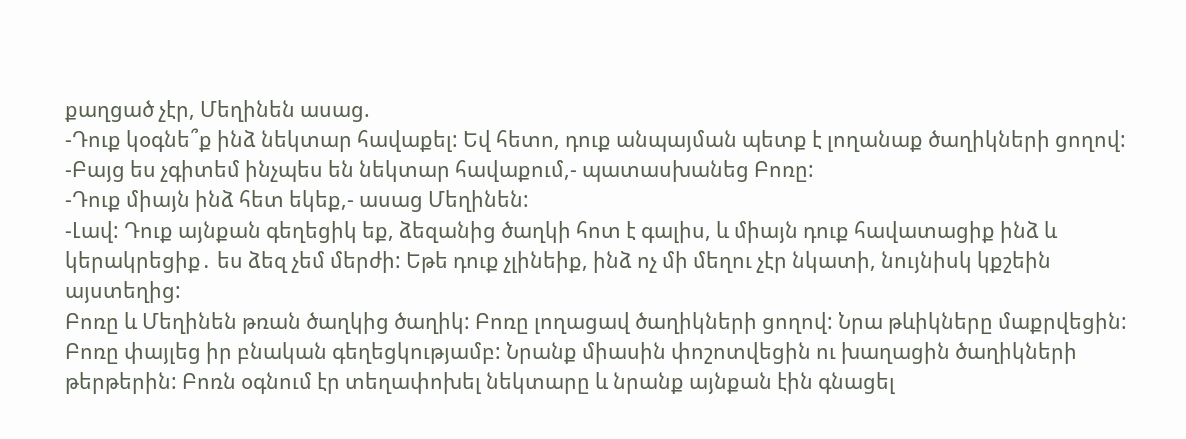քաղցած չէր, Մեղինեն ասաց.
-Դուք կօգնե՞ք ինձ նեկտար հավաքել: Եվ հետո, դուք անպայման պետք է լողանաք ծաղիկների ցողով:
-Բայց ես չգիտեմ ինչպես են նեկտար հավաքում,- պատասխանեց Բոռը:
-Դուք միայն ինձ հետ եկեք,- ասաց Մեղինեն:
-Լավ: Դուք այնքան գեղեցիկ եք, ձեզանից ծաղկի հոտ է գալիս, և միայն դուք հավատացիք ինձ և կերակրեցիք․ ես ձեզ չեմ մերժի: Եթե դուք չլինեիք, ինձ ոչ մի մեղու չէր նկատի, նույնիսկ կքշեին այստեղից:
Բոռը և Մեղինեն թռան ծաղկից ծաղիկ: Բոռը լողացավ ծաղիկների ցողով: Նրա թևիկները մաքրվեցին: Բոռը փայլեց իր բնական գեղեցկությամբ: Նրանք միասին փոշոտվեցին ու խաղացին ծաղիկների թերթերին: Բոռն օգնում էր տեղափոխել նեկտարը և նրանք այնքան էին գնացել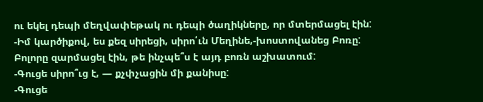ու եկել դեպի մեղվափեթակ ու դեպի ծաղիկները, որ մտերմացել էին:
-Իմ կարծիքով, ես քեզ սիրեցի, սիրո՛ւն Մեղինե,-խոստովանեց Բոռը:
Բոլորը զարմացել էին, թե ինչպե՞ս է այդ բոռն աշխատում:
-Գուցե սիրո՞ւց է, — քչփչացին մի քանիսը:
-Գուցե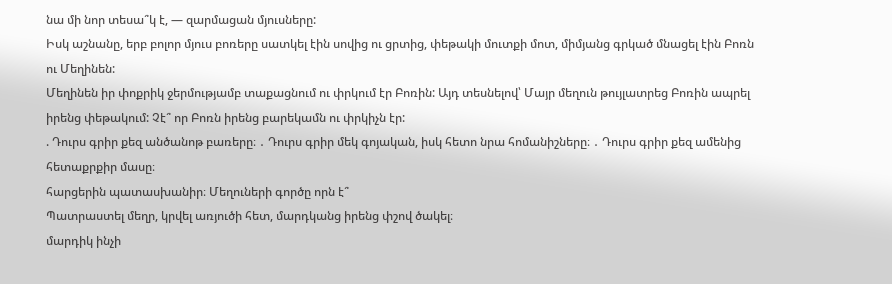նա մի նոր տեսա՞կ է, — զարմացան մյուսները:
Իսկ աշնանը, երբ բոլոր մյուս բոռերը սատկել էին սովից ու ցրտից, փեթակի մուտքի մոտ, միմյանց գրկած մնացել էին Բոռն ու Մեղինեն:
Մեղինեն իր փոքրիկ ջերմությամբ տաքացնում ու փրկում էր Բոռին: Այդ տեսնելով՝ Մայր մեղուն թույլատրեց Բոռին ապրել իրենց փեթակում: Չէ՞ որ Բոռն իրենց բարեկամն ու փրկիչն էր:
. Դուրս գրիր քեզ անծանոթ բառերը։ ․ Դուրս գրիր մեկ գոյական, իսկ հետո նրա հոմանիշները։ ․ Դուրս գրիր քեզ ամենից հետաքրքիր մասը։
հարցերին պատասխանիր։ Մեղուների գործը որն է՞
Պատրաստել մեղր, կրվել առյուծի հետ, մարդկանց իրենց փշով ծակել։
մարդիկ ինչի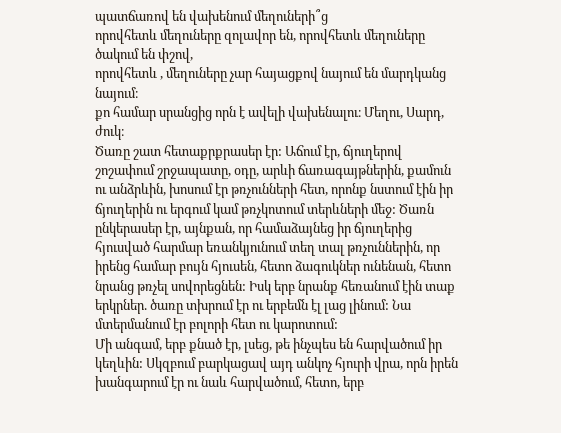պատճառով են վախենում մեղուների՞ց
որովհետև մեղուները զոլավոր են, որովհետև մեղուները ծակում են փշով,
որովհետև , մեղուները չար հայացքով նայում են մարդկանց նայում։
քո համար սրանցից որն է ավելի վախենալու։ Մեղու, Սարդ, ժուկ։
Ծառը շատ հետաքրքրասեր էր: Աճում էր, ճյուղերով շոշափում շրջապատը, օդը, արևի ճառագայթներին, քամուն ու անձրևին, խոսում էր թռչունների հետ, որոնք նստում էին իր ճյուղերին ու երգում կամ թռչկոտում տերևների մեջ: Ծառն ընկերասեր էր, այնքան, որ համաձայնեց իր ճյուղերից հյուսված հարմար եռանկյունում տեղ տալ թռչուններին, որ իրենց համար բույն հյուսեն, հետո ձագուկներ ունենան, հետո նրանց թռչել սովորեցնեն: Իսկ երբ նրանք հեռանում էին տաք երկրներ. ծառը տխրում էր ու երբեմն էլ լաց լինում: Նա մտերմանում էր բոլորի հետ ու կարոտում:
Մի անգամ, երբ քնած էր, լսեց, թե ինչպես են հարվածում իր կեղևին: Սկզբում բարկացավ այդ անկոչ հյուրի վրա, որն իրեն խանգարում էր ու նաև հարվածում, հետո, երբ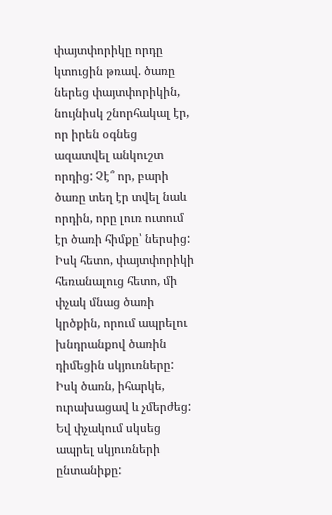փայտփորիկը որդը կտուցին թռավ. ծառը ներեց փայտփորիկին, նույնիսկ շնորհակալ էր, որ իրեն օգնեց ազատվել անկուշտ որդից: Չէ՞ որ, բարի ծառը տեղ էր տվել նաև որդին, որը լուռ ուտում էր ծառի հիմքը՝ ներսից: Իսկ հետո, փայտփորիկի հեռանալուց հետո, մի փչակ մնաց ծառի կրծքին, որում ապրելու խնդրանքով ծառին դիմեցին սկյուռները: Իսկ ծառն, իհարկե, ուրախացավ և չմերժեց: Եվ փչակում սկսեց ապրել սկյուռների ընտանիքը: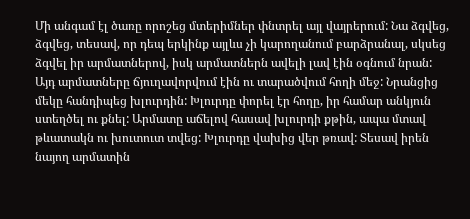Մի անգամ էլ ծառը որոշեց մտերիմներ փնտրել այլ վայրերում: Նա ձգվեց, ձգվեց, տեսավ, որ դեպ երկինք այլևս չի կարողանում բարձրանալ, սկսեց ձգվել իր արմատներով, իսկ արմատներն ավելի լավ էին օգնում նրան: Այդ արմատները ճյուղավորվում էին ու տարածվում հողի մեջ: Նրանցից մեկը հանդիպեց խլուրդին: Խլուրդը փորել էր հողը, իր համար անկյուն ստեղծել ու քնել: Արմատը աճելով հասավ խլուրդի քթին, ապա մտավ թևատակն ու խուտուտ տվեց: Խլուրդը վախից վեր թռավ: Տեսավ իրեն նայող արմատին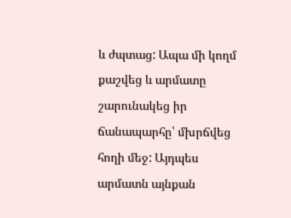և ժպտաց: Ապա մի կողմ քաշվեց և արմատը շարունակեց իր ճանապարհը՝ մխրճվեց հողի մեջ: Այդպես արմատն այնքան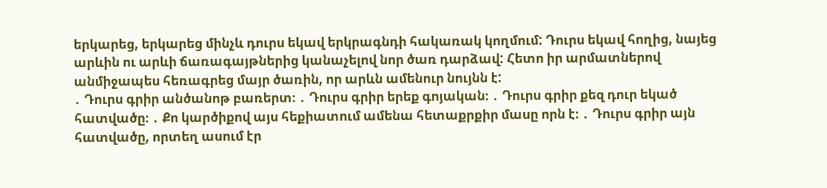երկարեց, երկարեց մինչև դուրս եկավ երկրագնդի հակառակ կողմում: Դուրս եկավ հողից, նայեց արևին ու արևի ճառագայթներից կանաչելով նոր ծառ դարձավ: Հետո իր արմատներով անմիջապես հեռագրեց մայր ծառին, որ արևն ամենուր նույնն է:
․ Դուրս գրիր անծանոթ բառերտ։ ․ Դուրս գրիր երեք գոյական։ ․ Դուրս գրիր քեզ դուր եկած հատվածը։ ․ Քո կարծիքով այս հեքիատում ամենա հետաքրքիր մասը որն է։ ․ Դուրս գրիր այն հատվածը, որտեղ ասում էր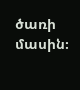ծառի մասին։